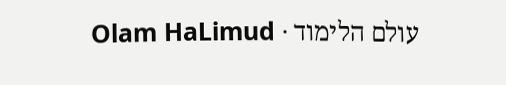עולם הלימוד · Olam HaLimud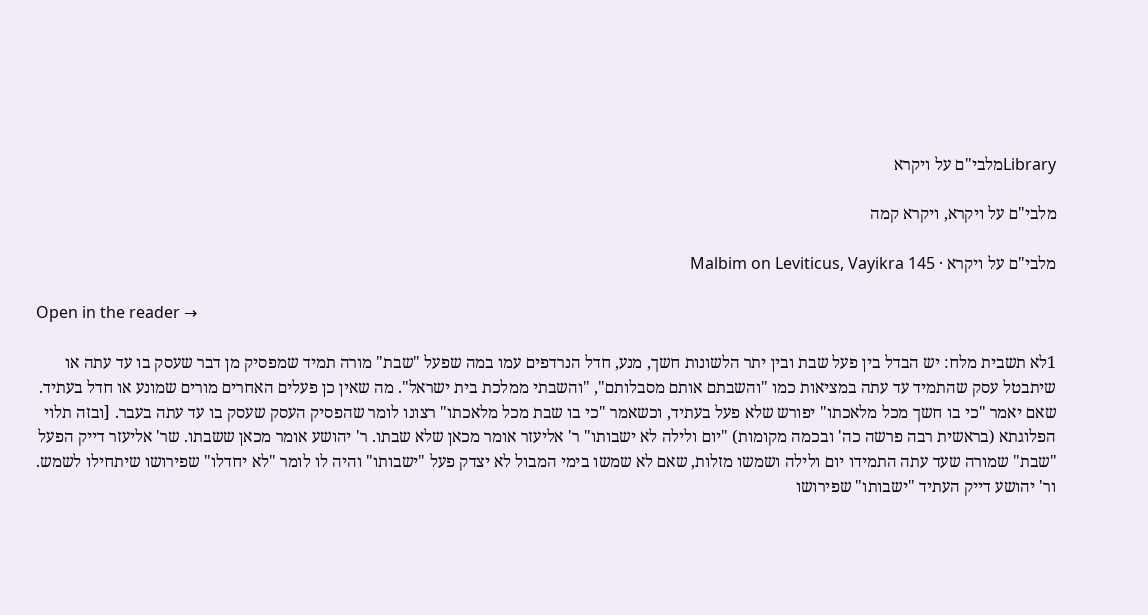Libraryמלבי"ם על ויקרא

מלבי"ם על ויקרא, ויקרא קמה

מלבי"ם על ויקרא · Malbim on Leviticus, Vayikra 145

Open in the reader →

1לא תשבית מלח: יש הבדל בין פעל שבת ובין יתר הלשונות חשך, מנע, חדל הנרדפים עמו במה שפעל "שבת" מורה תמיד שמפסיק מן דבר שעסק בו עד עתה או שיתבטל עסק שהתמיד עד עתה במציאות כמו "והשבתם אותם מסבלותם", "והשבתי ממלכת בית ישראל". מה שאין כן פעלים האחרים מורים שמונע או חדל בעתיד. שאם יאמר "כי בו חשך מכל מלאכתו" יפורש שלא פעל בעתיד, וכשאמר "כי בו שבת מכל מלאכתו" רצונו לומר שהפסיק העסק שעסק בו עד עתה בעבר. [ובזה תלוי הפלוגתא (בראשית רבה פרשה כה' ובכמה מקומות) "יום ולילה לא ישבותו" ר' אליעזר אומר מכאן שלא שבתו. ר' יהושע אומר מכאן ששבתו. שר' אליעזר דייק הפעל "שבת" שמורה שעד עתה התמידו יום ולילה ושמשו מזלות, שאם לא שמשו בימי המבול לא יצדק פעל "ישבותו" והיה לו לומר "לא יחדלו" שפירושו שיתחילו לשמש. ור' יהושע דייק העתיד "ישבותו" שפירושו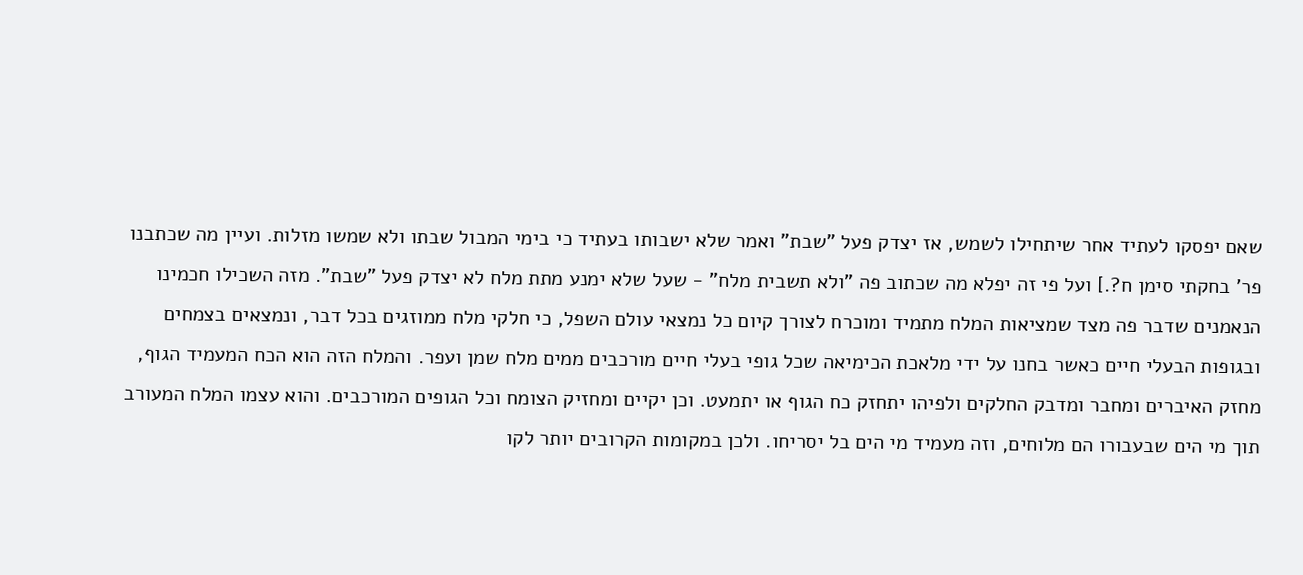שאם יפסקו לעתיד אחר שיתחילו לשמש, אז יצדק פעל "שבת" ואמר שלא ישבותו בעתיד כי בימי המבול שבתו ולא שמשו מזלות. ועיין מה שכתבנו פר' בחקתי סימן ח?.] ועל פי זה יפלא מה שכתוב פה "ולא תשבית מלח" - שעל שלא ימנע מתת מלח לא יצדק פעל "שבת". מזה השכילו חכמינו הנאמנים שדבר פה מצד שמציאות המלח מתמיד ומוכרח לצורך קיום כל נמצאי עולם השפל, כי חלקי מלח ממוזגים בכל דבר, ונמצאים בצמחים ובגופות הבעלי חיים כאשר בחנו על ידי מלאכת הכימיאה שכל גופי בעלי חיים מורכבים ממים מלח שמן ועפר. והמלח הזה הוא הכח המעמיד הגוף, מחזק האיברים ומחבר ומדבק החלקים ולפיהו יתחזק כח הגוף או יתמעט. וכן יקיים ומחזיק הצומח וכל הגופים המורכבים. והוא עצמו המלח המעורב תוך מי הים שבעבורו הם מלוחים, וזה מעמיד מי הים בל יסריחו. ולכן במקומות הקרובים יותר לקו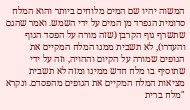המשוה יהיו שם המים מלוחים ביותר והוא המלח סדומית הנפרד מן המים על ידי השמש. ואמר שהגם שתשרף גוף הקרבן (שזה מורה על הפסד הגוף והעדרו), לא תשבית ממנו המלח המקיים את הגופים שמורה על הקיום וההויה, וזה על ידי שתוסיף בו מלח חדש ממינו ומזה לא תשבית מציאות המלח המקיים את הגופים מהפסדם. ונקרא "מלח ברית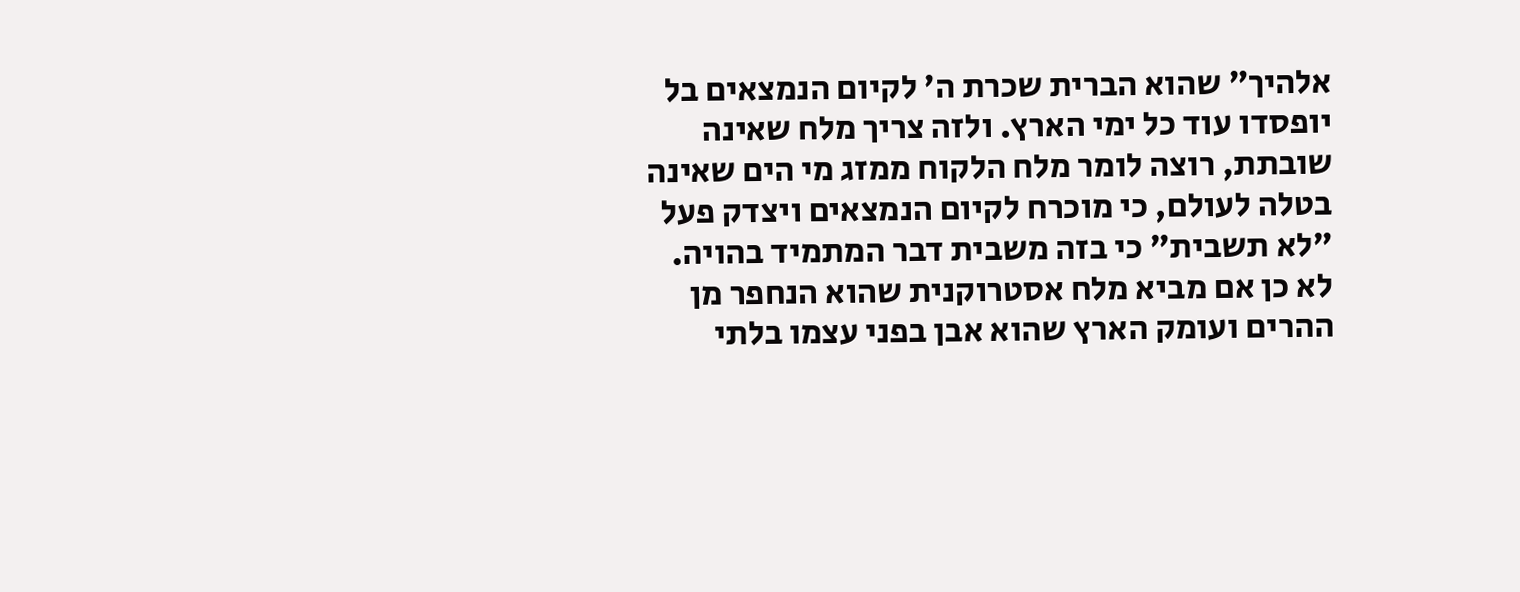אלהיך" שהוא הברית שכרת ה' לקיום הנמצאים בל יופסדו עוד כל ימי הארץ. ולזה צריך מלח שאינה שובתת, רוצה לומר מלח הלקוח ממזג מי הים שאינה בטלה לעולם, כי מוכרח לקיום הנמצאים ויצדק פעל "לא תשבית" כי בזה משבית דבר המתמיד בהויה. לא כן אם מביא מלח אסטרוקנית שהוא הנחפר מן ההרים ועומק הארץ שהוא אבן בפני עצמו בלתי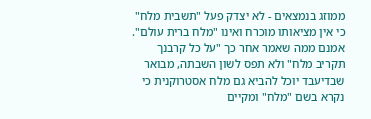ממוזג בנמצאים - לא יצדק פעל "תשבית מלח" כי אין מציאותו מוכרח ואינו "מלח ברית עולם". אמנם ממה שאמר אחר כך "על כל קרבנך תקריב מלח" ולא תפס לשון השבתה, מבואר שבדיעבד יוכל להביא גם מלח אסטרוקנית כי נקרא בשם "מלח" ומקיים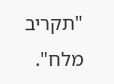"תקריב מלח".